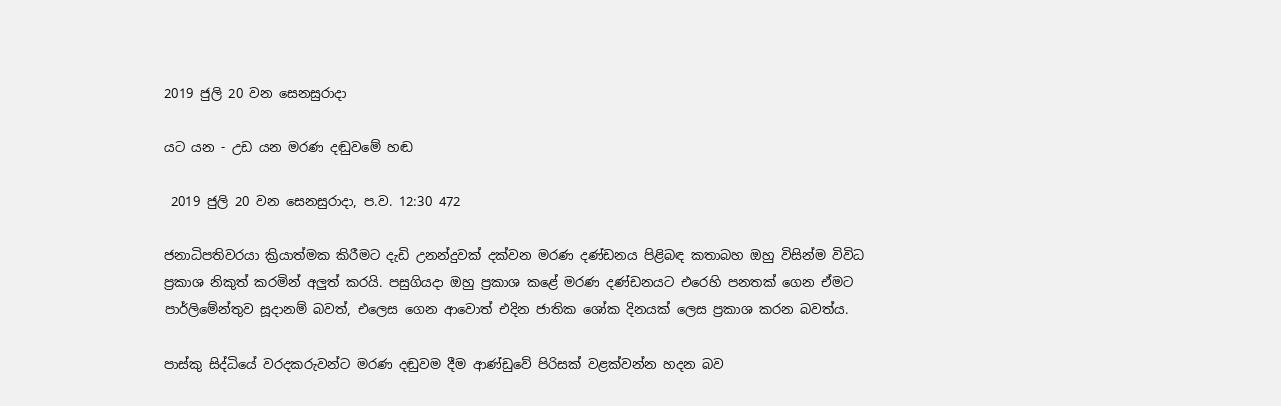2019 ජුලි 20 වන සෙනසුරාදා

යට යන - උඩ යන මරණ දඬුවමේ හඬ

 2019 ජුලි 20 වන සෙනසුරාදා, ප.ව. 12:30 472

ජනාධිපතිවරයා ක්‍රියාත්මක කිරීමට දැඩි උනන්දුවක් දක්වන මරණ දණ්ඩනය පිළිබඳ කතාබහ ඔහු විසින්ම විවිධ ප්‍රකාශ නිකුත් කරමින් අලුත් කරයි. පසුගියදා ඔහු ප්‍රකාශ කළේ මරණ දණ්ඩනයට එරෙහි පනතක් ගෙන ඒමට පාර්ලිමේන්තුව සූදානම් බවත්, එලෙස ගෙන ආවොත් එදින ජාතික ශෝක දිනයක් ලෙස ප්‍රකාශ කරන බවත්ය.

පාස්කු සිද්ධියේ වරදකරුවන්ට මරණ දඬුවම දීම ආණ්ඩුවේ පිරිසක් වළක්වන්න හදන බව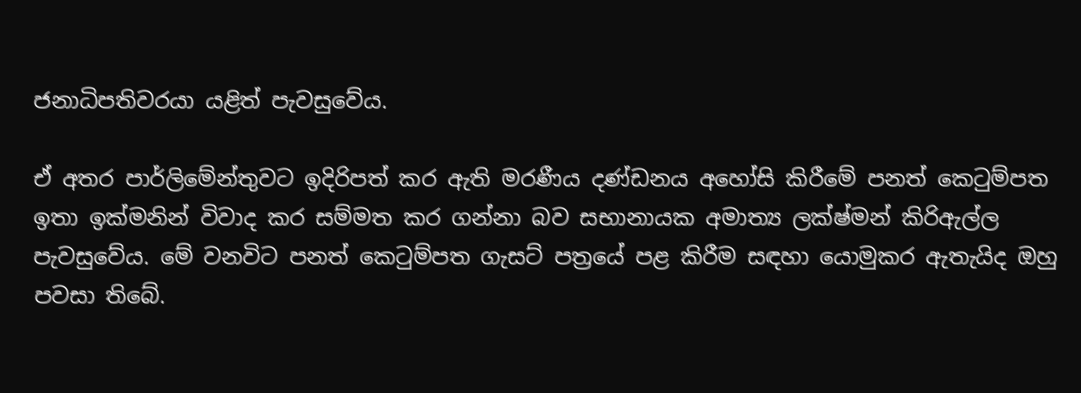ජනාධිපතිවරයා යළිත් පැවසුවේය.

ඒ අතර පාර්ලිමේන්තුවට ඉදිරිපත් කර ඇති මරණීය දණ්ඩනය අහෝසි කිරීමේ පනත් කෙටුම්පත ඉතා ඉක්මනින් විවාද කර සම්මත කර ගන්නා බව සභානායක අමාත්‍ය ලක්ෂ්මන් කිරිඇල්ල පැවසුවේය. මේ වනවිට පනත් කෙටුම්පත ගැසට් පත්‍රයේ පළ කිරීම සඳහා යොමුකර ඇතැයිද ඔහු පවසා තිබේ.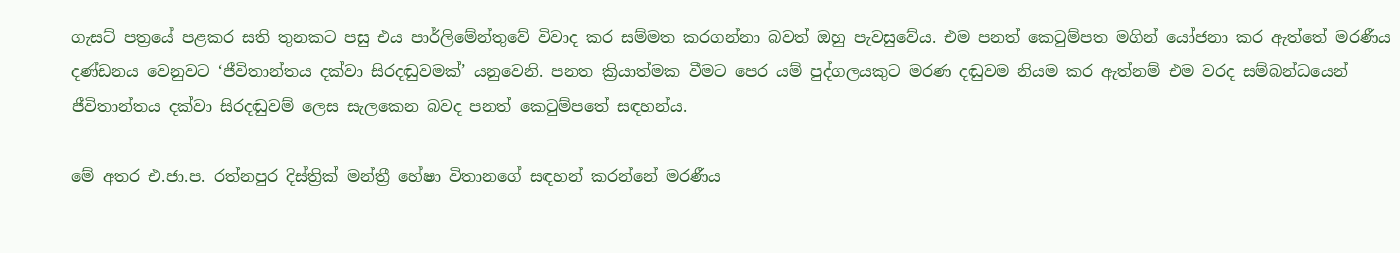ගැසට් පත්‍රයේ පළකර සති තුනකට පසු එය පාර්ලිමේන්තුවේ විවාද කර සම්මත කරගන්නා බවත් ඔහු පැවසුවේය. එම පනත් කෙටුම්පත මගින් යෝජනා කර ඇත්තේ මරණීය දණ්ඩනය වෙනුවට ‘ජීවිතාන්තය දක්වා සිරදඬුවමක්’ යනුවෙනි. පනත ක්‍රියාත්මක වීමට පෙර යම් පුද්ගලයකුට මරණ දඬුවම නියම කර ඇත්‍නම් එම වරද සම්බන්ධයෙන් ජීවිතාන්තය දක්වා සිරදඬුවම් ලෙස සැලකෙන බවද පනත් කෙටුම්පතේ සඳහන්ය.

මේ අතර එ.ජා.ප. රත්නපුර දිස්ත්‍රික් මන්ත්‍රී හේෂා විතානගේ සඳහන් කරන්නේ මරණීය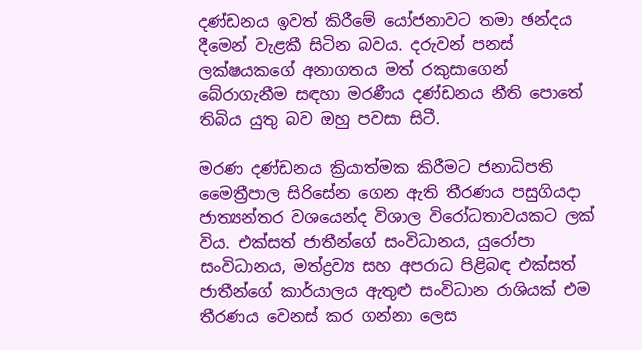දණ්ඩනය ඉවත් කිරීමේ යෝජනාවට තමා ඡන්දය දීමෙන් වැළකී සිටින බවය. දරුවන් පනස් ලක්ෂයකගේ අනාගතය මත් රකුසාගෙන් බේරාගැනීම සඳහා මරණීය දණ්ඩනය නීති පොතේ තිබිය යුතු බව ඔහු පවසා සිටී.

මරණ දණ්ඩනය ක්‍රියාත්මක කිරීමට ජනාධිපති මෛත්‍රීපාල සිරිසේන ගෙන ඇති තීරණය පසුගියදා ජාත්‍යන්තර වශයෙන්ද විශාල විරෝධතාවයකට ලක් විය. එක්සත් ජාතීන්ගේ සංවිධානය, යුරෝපා සංවිධානය, මත්ද්‍රව්‍ය සහ අපරාධ පිළිබඳ එක්සත් ජාතීන්ගේ කාර්යාලය ඇතුළු සංවිධාන රාශියක් එම තීරණය වෙනස් කර ගන්නා ලෙස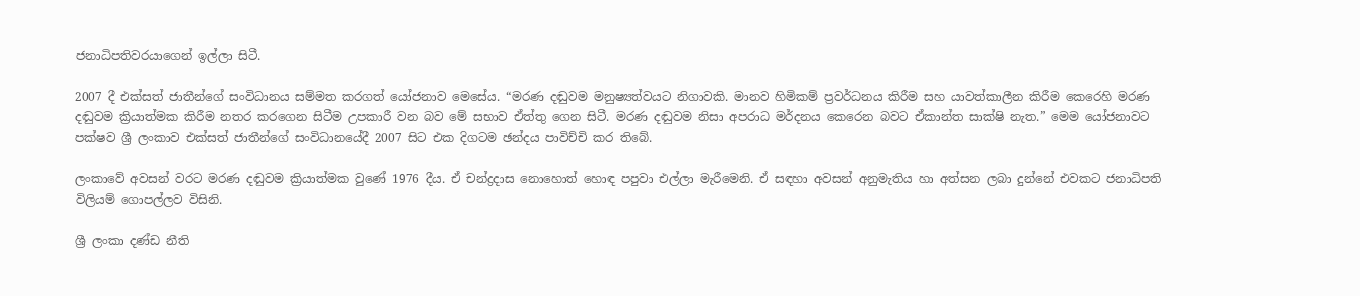ජනාධිපතිවරයාගෙන් ඉල්ලා සිටී.

2007 දී එක්සත් ජාතීන්ගේ සංවිධානය සම්මත කරගත් යෝජනාව මෙසේය. “මරණ දඬුවම මනුෂ්‍යත්වයට නිගාවකි. මානව හිමිකම් ප්‍රවර්ධනය කිරීම සහ යාවත්කාලීන කිරීම කෙරෙහි මරණ දඬුවම ක්‍රියාත්මක කිරීම නතර කරගෙන සිටීම උපකාරී වන බව මේ සභාව ඒත්තු ගෙන සිටී. මරණ දඬුවම නිසා අපරාධ මර්දනය කෙරෙන බවට ඒකාන්ත සාක්ෂි නැත.” මෙම යෝජනාවට පක්ෂව ශ්‍රී ලංකාව එක්සත් ජාතීන්ගේ සංවිධානයේදී 2007 සිට එක දිගටම ඡන්දය පාවිච්චි කර තිබේ.

ලංකාවේ අවසන් වරට මරණ දඬුවම ක්‍රියාත්මක වුණේ 1976 දීය. ඒ චන්ද්‍රදාස නොහොත් හොඳ පපුවා එල්ලා මැරීමෙනි. ඒ සඳහා අවසන් අනුමැතිය හා අත්සන ලබා දුන්නේ එවකට ජනාධිපති විලියම් ගොපල්ලව විසිනි.

ශ්‍රී ලංකා දණ්ඩ නීති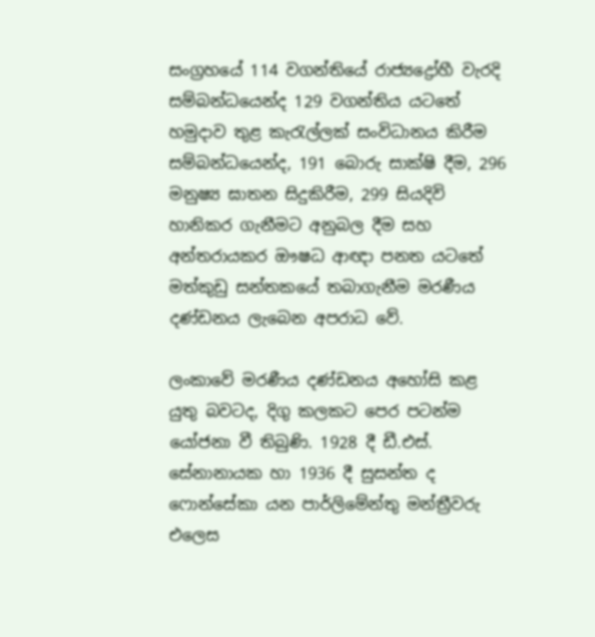සංග්‍රහයේ 114 වගන්තියේ රාජ්‍යද්‍රෝහී වැරදි සම්බන්ධයෙන්ද 129 වගන්තිය යටතේ හමුදාව තුළ කැරැල්ලක් සංවිධානය කිරීම සම්බන්ධයෙන්ද, 191 බොරු සාක්ෂි දීම, 296 මනුෂ්‍ය ඝාතන සිදුකිරීම, 299 සියදිවි හානිකර ගැනීමට අනුබල දීම සහ අන්තරායකර ඖෂධ ආඥා පනත යටතේ මත්කුඩු සන්තකයේ තබාගැනීම මරණීය දණ්ඩනය ලැබෙන අපරාධ වේ.

ලංකාවේ මරණීය දණ්ඩනය අහෝසි කළ යුතු බවටද, දිගු කලකට පෙර පටන්ම යෝජනා වී තිබුණි. 1928 දී ඩී.එස්. සේනානායක හා 1936 දී සුසන්ත ද ෆොන්සේකා යන පාර්ලිමේන්තු මන්ත්‍රීවරු එලෙස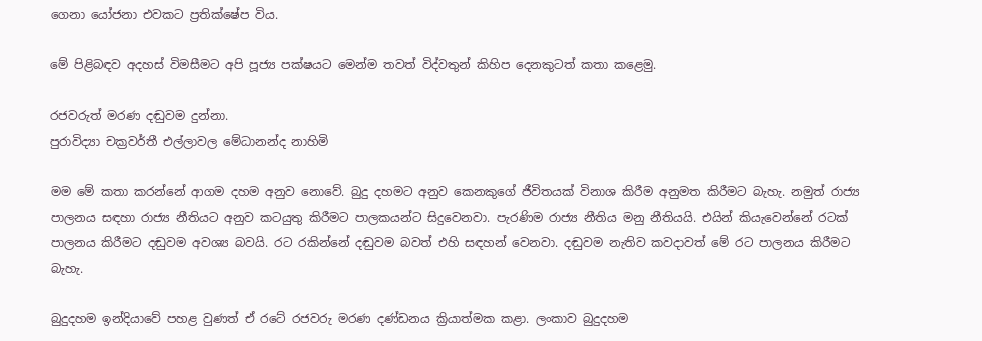ගෙනා යෝජනා එවකට ප්‍රතික්ෂේප විය.

මේ පිළිබඳව අදහස් විමසීමට අපි පූජ්‍ය පක්ෂයට මෙන්ම තවත් විද්වතුන් කිහිප දෙනකුටත් කතා කළෙමු.

රජවරුත් මරණ දඬුවම දුන්නා.
පුරාවිද්‍යා චක්‍රවර්තී එල්ලාවල මේධානන්ද නාහිමි

මම මේ කතා කරන්නේ ආගම දහම අනුව නොවේ. බුදු දහමට අනුව කෙනකුගේ ජීවිතයක් විනාශ කිරීම අනුමත කිරීමට බැහැ. නමුත් රාජ්‍ය පාලනය සඳහා රාජ්‍ය නීතියට අනුව කටයුතු කිරීමට පාලකයන්ට සිදුවෙනවා. පැරණිම රාජ්‍ය නීතිය මනු නීතියයි. එයින් කියැවෙන්නේ රටක් පාලනය කිරීමට දඬුවම අවශ්‍ය බවයි. රට රකින්නේ දඬුවම බවත් එහි සඳහන් වෙනවා. දඬුවම නැතිව කවදාවත් මේ රට පාලනය කිරීමට බැහැ.

බුදුදහම ඉන්දියාවේ පහළ වුණත් ඒ රටේ රජවරු මරණ දණ්ඩනය ක්‍රියාත්මක කළා. ලංකාව බුදුදහම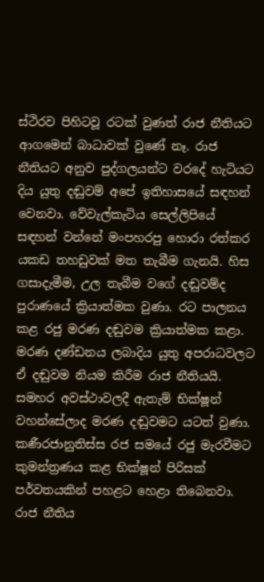ස්ථිරව පිහිටවූ රටක් වුණත් රාජ නීතියට ආගමෙන් බාධාවක් වුණේ නෑ. රාජ නීතියට අනුව පුද්ගලයන්ට වරදේ හැටියට දිය යුතු දඬුවම් අපේ ඉතිහාසයේ සඳහන් වෙනවා. වේවැල්කැටිය සෙල්ලිපියේ සඳහන් වන්නේ මංපහරපු හොරා රත්කර යකඩ තහඩුවක් මත තැබීම ගැනයි. හිස ගසාදැමීම, උල තැබීම වගේ දඬුවම්ද පුරාණයේ ක්‍රියාත්මක වුණා. රට පාලනය කළ රජු මරණ දඬුවම ක්‍රියාත්මක කළා. මරණ දණ්ඩනය ලබාදිය යුතු අපරාධවලට ඒ දඬුවම නියම කිරීම රාජ නීතියයි. සමහර අවස්ථාවලදී ඇතැම් භික්ෂූන් වහන්සේලාද මරණ දඬුවමට යටත් වුණා. කණීරජානුතිස්ස රජ සමයේ රජු මැරවීමට කුමන්ත්‍රණය කළ භික්ෂූන් පිරිසක් පර්වතයකින් පහළට හෙළා තිබෙනවා. රාජ නීතිය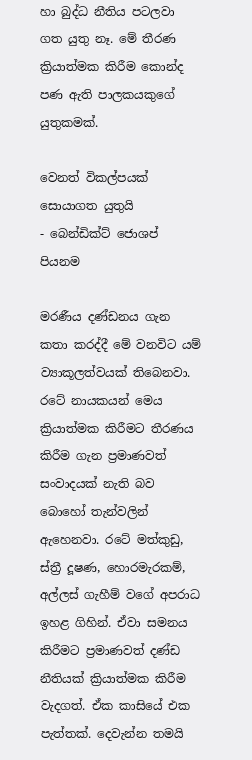හා බුද්ධ නීතිය පටලවා ගත යුතු නෑ. මේ තීරණ ක්‍රියාත්මක කිරීම කොන්ද පණ ඇති පාලකයකුගේ යුතුකමක්.

වෙනත් විකල්පයක් සොයාගත යුතුයි
- බෙන්ඩික්ට් ජොශප් පියනම

මරණීය දණ්ඩනය ගැන කතා කරද්දී මේ වනවිට යම් ව්‍යාකූලත්වයක් තිබෙනවා. රටේ නායකයන් මෙය ක්‍රියාත්මක කිරීමට තීරණය කිරීම ගැන ප්‍රමාණවත් සංවාදයක් නැති බව බොහෝ තැන්වලින් ඇහෙනවා. රටේ මත්කුඩු, ස්ත්‍රී දූෂණ, හොරමැරකම්, අල්ලස් ගැහීම් වගේ අපරාධ ඉහළ ගිහින්. ඒවා සමනය කිරීමට ප්‍රමාණවත් දණ්ඩ නීතියක් ක්‍රියාත්මක කිරීම වැදගත්. ඒක කාසියේ එක පැත්තක්. දෙවැන්න තමයි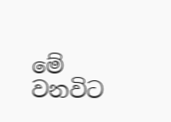මේ වනවිට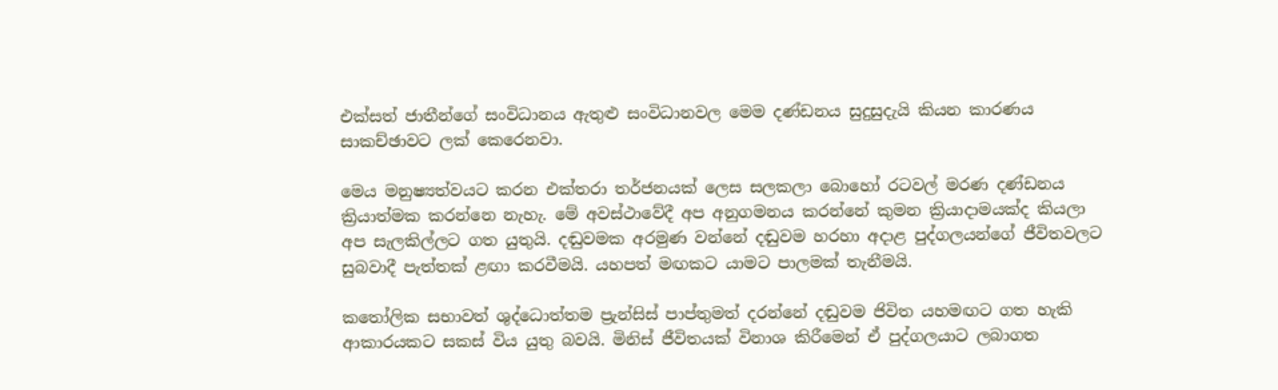එක්සත් ජාතීන්ගේ සංවිධානය ඇතුළු සංවිධානවල මෙම දණ්ඩනය සුදුසුදැයි කියන කාරණය සාකච්ඡාවට ලක් කෙරෙනවා.

මෙය මනුෂ්‍යත්වයට කරන එක්තරා තර්ජනයක් ලෙස සලකලා බොහෝ රටවල් මරණ දණ්ඩනය ක්‍රියාත්මක කරන්නෙ නැහැ. මේ අවස්ථාවේදී අප අනුගමනය කරන්නේ කුමන ක්‍රියාදාමයක්ද කියලා අප සැලකිල්ලට ගත යුතුයි. දඬුවමක අරමුණ වන්නේ දඬුවම හරහා අදාළ පුද්ගලයන්ගේ ජීවිතවලට සුබවාදී පැත්තක් ළඟා කරවීමයි. යහපත් මඟකට යාමට පාලමක් තැනීමයි.

කතෝලික සභාවත් ශුද්ධොත්තම ප්‍රැන්සිස් පාප්තුමත් දරන්නේ දඬුවම ජිවිත යහමඟට ගත හැකි ආකාරයකට සකස් විය යුතු බවයි. මිනිස් ජීවිතයක් විනාශ කිරීමෙන් ඒ පුද්ගලයාට ලබාගත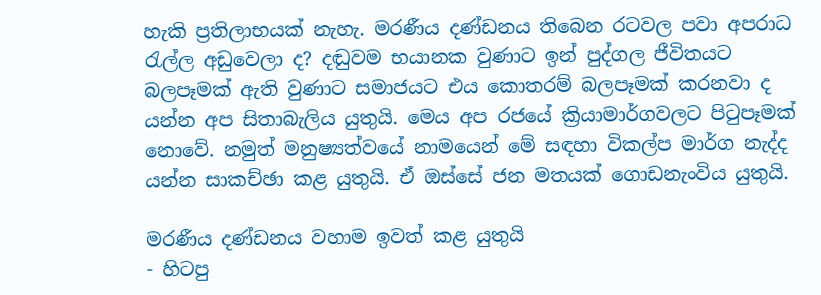හැකි ප්‍රතිලාභයක් නැහැ. මරණීය දණ්ඩනය තිබෙන රටවල පවා අපරාධ රැල්ල අඩුවෙලා ද? දඬුවම භයානක වුණාට ඉන් පුද්ගල ජීවිතයට බලපෑමක් ඇති වුණාට සමාජයට එය කොතරම් බලපෑමක් කරනවා ද යන්න අප සිතාබැලිය යුතුයි. මෙය අප රජයේ ක්‍රියාමාර්ගවලට පිටුපෑමක් නොවේ. නමුත් මනුෂ්‍යත්වයේ නාමයෙන් මේ සඳහා විකල්ප මාර්ග නැද්ද යන්න සාකච්ඡා කළ යුතුයි. ඒ ඔස්සේ ජන මතයක් ගොඩනැංවිය යුතුයි.

මරණීය දණ්ඩනය වහාම ඉවත් කළ යුතුයි
- හිටපු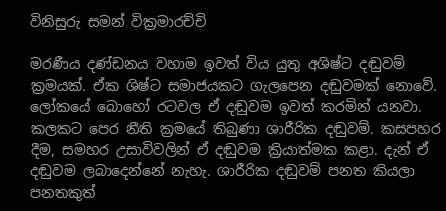විනිසුරු සමන් වික්‍රමාරච්චි

මරණීය දණ්ඩනය වහාම ඉවත් විය යුතු අශිෂ්ට දඬුවම් ක්‍රමයක්. ඒක ශිෂ්ට සමාජයකට ගැලපෙන දඬුවමක් නොවේ. ලෝකයේ බොහෝ රටවල ඒ දඬුවම ඉවත් කරමින් යනවා. කලකට පෙර නීති ක්‍රමයේ තිබුණා ශාරීරික දඬුවම්. කසපහර දීම, සමහර උසාවිවලින් ඒ දඬුවම ක්‍රියාත්මක කළා. දැන් ඒ දඬුවම ලබාදෙන්නේ නැහැ. ශාරීරික දඬුවම් පනත කියලා පනතකුත්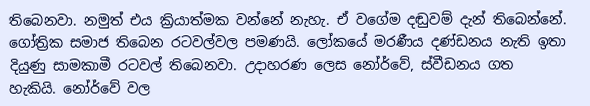තිබෙනවා. නමුත් එය ක්‍රියාත්මක වන්නේ නැහැ. ඒ වගේම දඬුවම් දැන් තිබෙන්නේ. ගෝත්‍රික සමාජ තිබෙන රටවල්වල පමණයි. ලෝකයේ මරණීය දණ්ඩනය නැති ඉතා දියුණු සාමකාමී රටවල් තිබෙනවා. උදාහරණ ලෙස නෝර්වේ, ස්වීඩනය ගත හැකියි. නෝර්වේ වල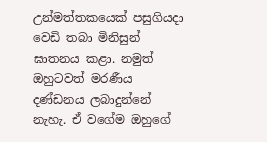උන්මත්තකයෙක් පසුගියදා වෙඩි තබා මිනිසුන් ඝාතනය කළා. නමුත් ඔහුටවත් මරණීය දණ්ඩනය ලබාදුන්නේ නැහැ. ඒ වගේම ඔහුගේ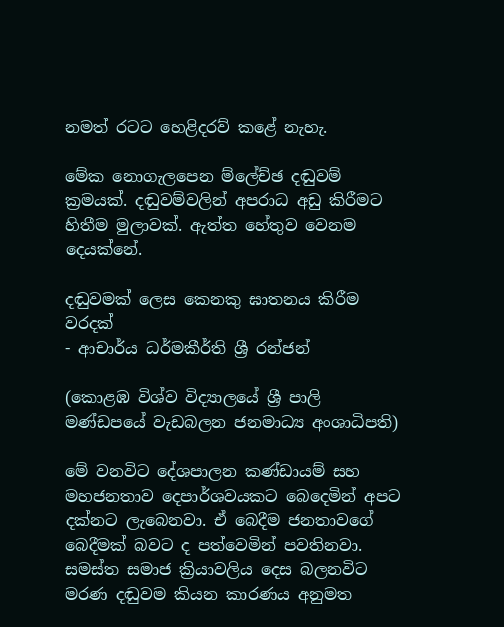නමත් රටට හෙළිදරව් කළේ නැහැ.

මේක නොගැලපෙන ම්ලේච්ඡ දඬුවම් ක්‍රමයක්. දඬුවම්වලින් අපරාධ අඩු කිරීමට හිතීම මුලාවක්. ඇත්ත හේතුව වෙනම දෙයක්නේ.

දඬුවමක් ලෙස කෙනකු ඝාතනය කිරීම වරදක්
- ආචාර්ය ධර්මකීර්ති ශ්‍රී රන්ජන්

(කොළඹ විශ්ව විද්‍යාලයේ ශ්‍රී පාලි මණ්ඩපයේ වැඩබලන ජනමාධ්‍ය අංශාධිපති)

මේ වනවිට දේශපාලන කණ්ඩායම් සහ මහජනතාව දෙපාර්ශවයකට බෙදෙමින් අපට දක්නට ලැබෙනවා. ඒ බෙදීම ජනතාවගේ බෙදීමක් බවට ද පත්වෙමින් පවතිනවා. සමස්ත සමාජ ක්‍රියාවලිය දෙස බලනවිට මරණ දඬුවම කියන කාරණය අනුමත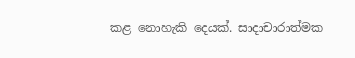කළ නොහැකි දෙයක්. සාදාචාරාත්මක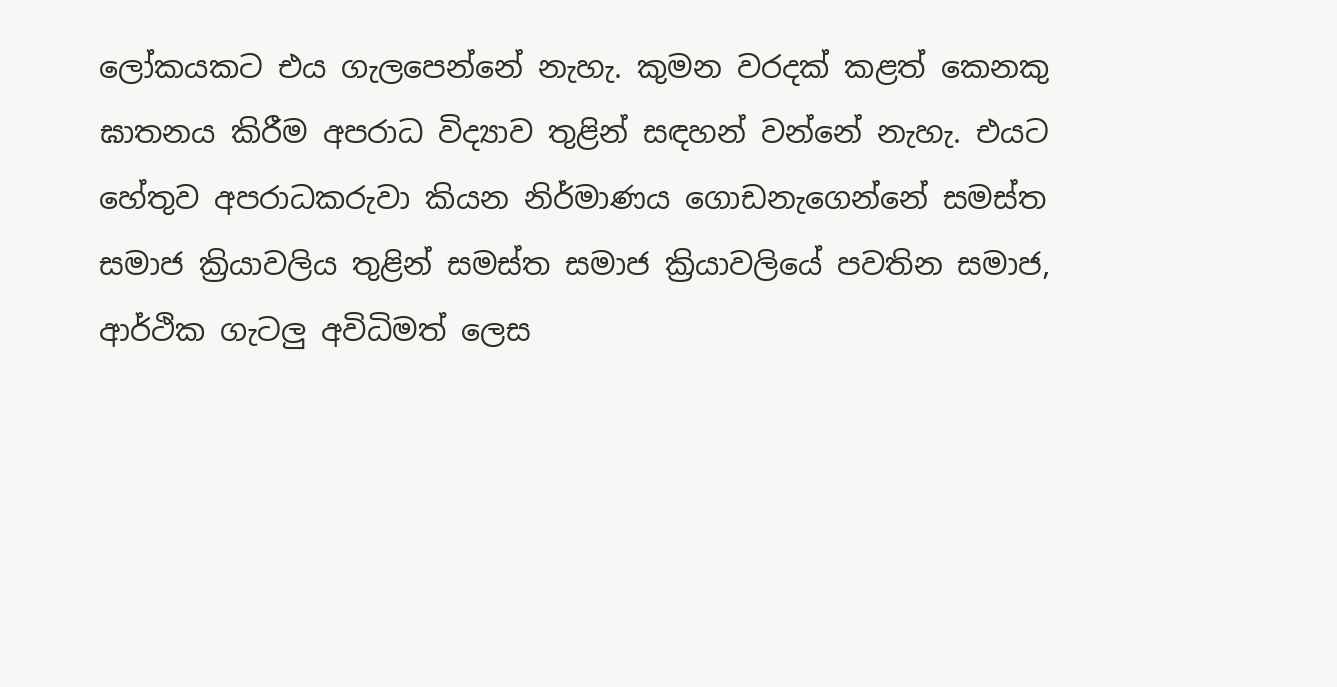ලෝකයකට එය ගැලපෙන්නේ නැහැ. කුමන වරදක් කළත් කෙනකු ඝාතනය කිරීම අපරාධ විද්‍යාව තුළින් සඳහන් වන්නේ නැහැ. එයට හේතුව අපරාධකරුවා කියන නිර්මාණය ගොඩනැගෙන්නේ සමස්ත සමාජ ක්‍රියාවලිය තුළින් සමස්ත සමාජ ක්‍රියාවලියේ පවතින සමාජ, ආර්ථික ගැටලු අවිධිමත් ලෙස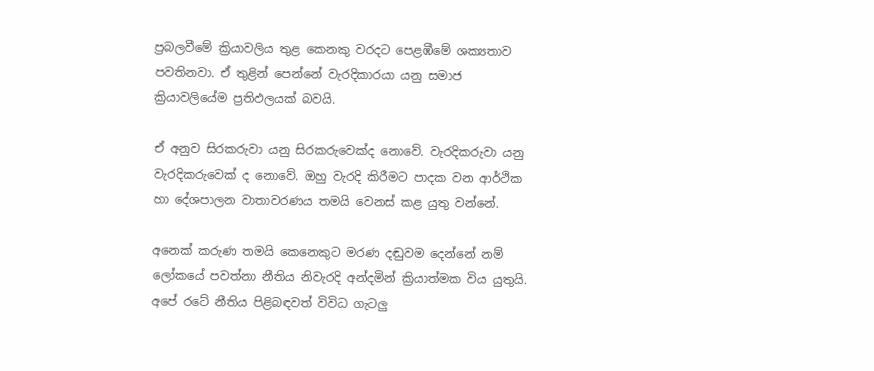ප්‍රබලවීමේ ක්‍රියාවලිය තුළ කෙනකු වරදට පෙළඹීමේ ශක්‍යතාව පවතිනවා. ඒ තුළින් පෙන්නේ වැරදිකාරයා යනු සමාජ ක්‍රියාවලියේම ප්‍රතිඵලයක් බවයි.

ඒ අනුව සිරකරුවා යනු සිරකරුවෙක්ද නොවේ. වැරදිකරුවා යනු වැරදිකරුවෙක් ද නොවේ. ඔහු වැරදි කිරීමට පාදක වන ආර්ථික හා දේශපාලන වාතාවරණය තමයි වෙනස් කළ යුතු වන්නේ.

අනෙක් කරුණ තමයි කෙනෙකුට මරණ දඬුවම දෙන්නේ නම් ලෝකයේ පවත්නා නීතිය නිවැරදි අන්දමින් ක්‍රියාත්මක විය යුතුයි. අපේ රටේ නීතිය පිළිබඳවත් විවිධ ගැටලු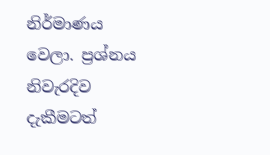නිර්මාණය වෙලා. ප්‍රශ්නය නිවැරදිව දැකීමටත්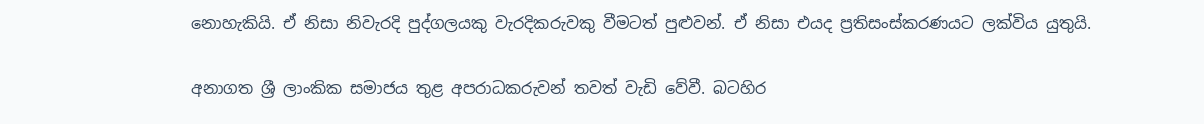නොහැකියි. ඒ නිසා නිවැරදි පුද්ගලයකු වැරදිකරුවකු වීමටත් පුළුවන්. ඒ නිසා එයද ප්‍රතිසංස්කරණයට ලක්විය යුතුයි.

අනාගත ශ්‍රී ලාංකික සමාජය තුළ අපරාධකරුවන් තවත් වැඩි වේවී. බටහිර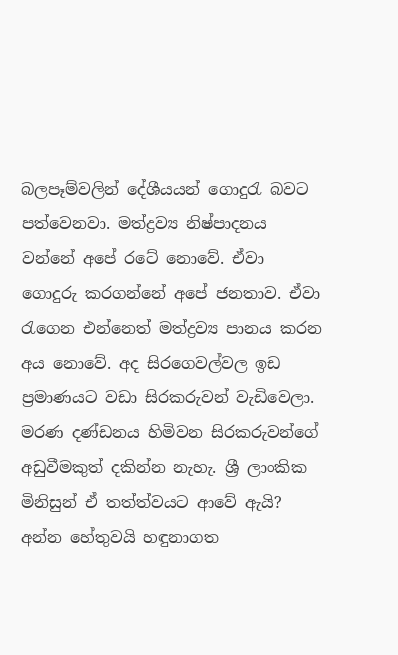බලපෑම්වලින් දේශීයයන් ගොදුරැ බවට පත්වෙනවා. මත්ද්‍රව්‍ය නිෂ්පාදනය වන්නේ අපේ රටේ නොවේ. ඒවා ගොදුරු කරගන්නේ අපේ ජනතාව. ඒවා රැගෙන එන්නෙත් මත්ද්‍රව්‍ය පානය කරන අය නොවේ. අද සිරගෙවල්වල ඉඩ ප්‍රමාණයට වඩා සිරකරුවන් වැඩිවෙලා. මරණ දණ්ඩනය හිමිවන සිරකරුවන්ගේ අඩුවීමකුත් දකින්න නැහැ. ශ්‍රී ලාංකික මිනිසුන් ඒ තත්ත්වයට ආවේ ඇයි? අන්න හේතුවයි හඳුනාගත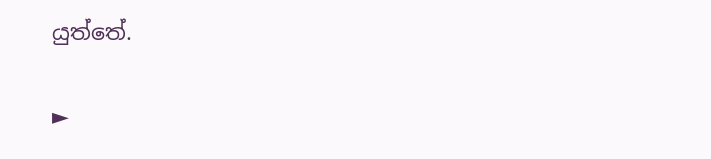යුත්තේ.

►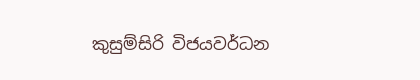කුසුම්සිරි විජයවර්ධන